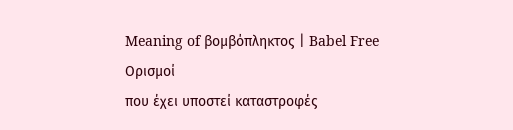Meaning of βομβόπληκτος | Babel Free
Ορισμοί
που έχει υποστεί καταστροφές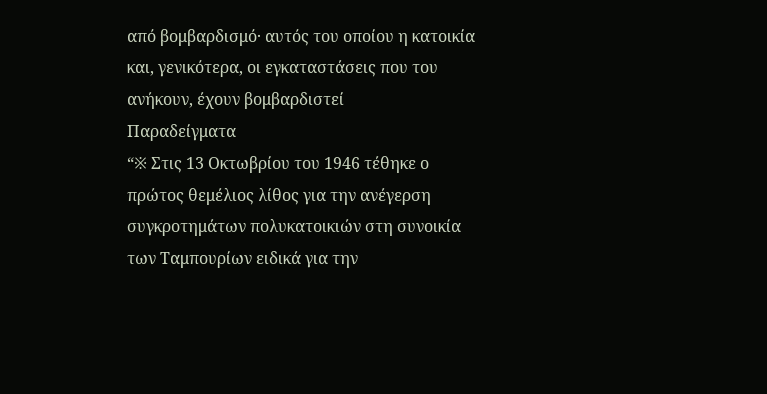από βομβαρδισμό· αυτός του οποίου η κατοικία και, γενικότερα, οι εγκαταστάσεις που του ανήκουν, έχουν βομβαρδιστεί
Παραδείγματα
“※ Στις 13 Οκτωβρίου του 1946 τέθηκε ο πρώτος θεμέλιος λίθος για την ανέγερση συγκροτημάτων πολυκατοικιών στη συνοικία των Ταμπουρίων ειδικά για την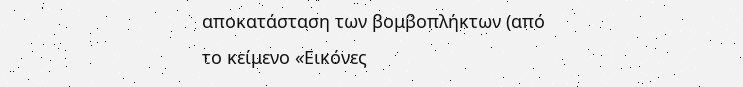αποκατάσταση των βομβοπλήκτων (από το κείμενο «Εικόνες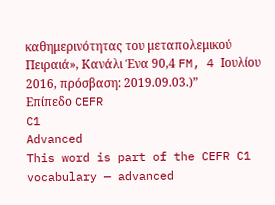καθημερινότητας του μεταπολεμικού Πειραιά», Κανάλι Ένα 90,4 FM, 4 Ιουλίου 2016, πρόσβαση: 2019.09.03.)”
Επίπεδο CEFR
C1
Advanced
This word is part of the CEFR C1 vocabulary — advanced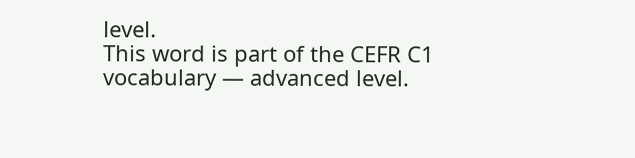level.
This word is part of the CEFR C1 vocabulary — advanced level.